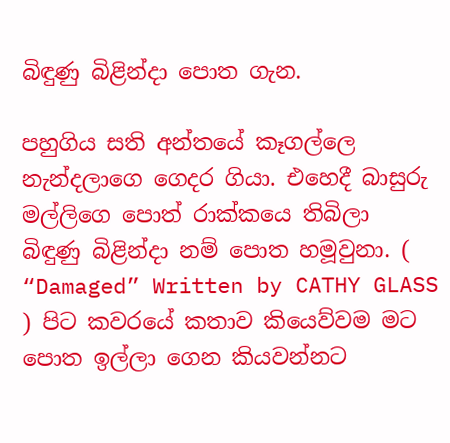බිඳුණු බිළින්දා පොත ගැන.

පහුගිය සති අන්තයේ කෑගල්ලෙ නැන්දලාගෙ ගෙදර ගියා. එහෙදී බාසුරු මල්ලිගෙ පොත් රාක්කයෙ තිබිලා බිඳුණු බිළින්දා නම් පොත හමූවුනා. ( “Damaged” Written by CATHY GLASS ) පිට කවරයේ කතාව කියෙව්වම මට පොත ඉල්ලා ගෙන කියවන්නට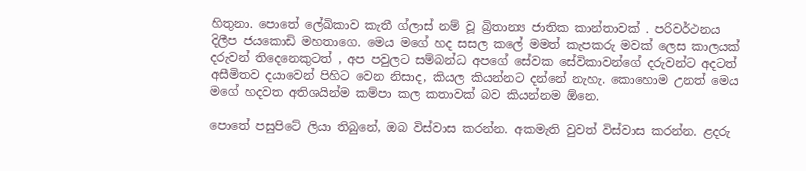හිතුනා. පොතේ ලේඛිකාව කැතී ග්ලාස් නම් වූ බ්‍රිතාන්‍ය ජාතික කාන්තාවක් . පරිවර්ථනය දිලීප ජයකොඩි මහතාගෙ. මෙය මගේ හද සසල කලේ මමත් කැපකරු මවක් ලෙස කාලයක් දරුවන් තිදෙනෙකුටත් , අප පවුලට සම්බන්ධ අපගේ සේවක සේවිකාවන්ගේ දරුවන්ට අදටත් අසීමිතව දයාවෙන් පිහිට වෙන නිසාද, කියල කියන්නට දන්නේ නැහැ. කොහොම උනත් මෙය මගේ හදවත අතිශයින්ම කම්පා කල කතාවක් බව කියන්නම ඕනෙ.

පොතේ පසුපිටේ ලියා තිබුනේ, ඔබ විස්වාස කරන්න. අකමැති වුවත් විස්වාස කරන්න. ළදරු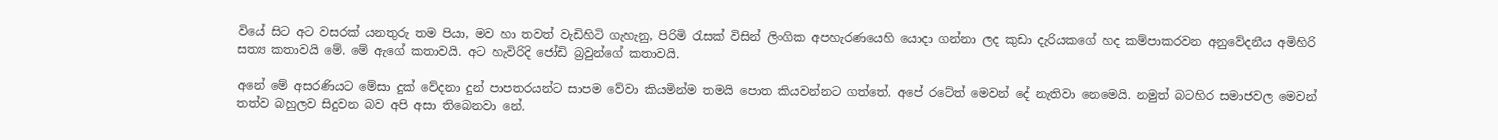වියේ සිට අට වසරක් යනතුරු තම පියා, මව හා තවත් වැඩිහිටි ගැහැනු, පිරිමි රැසක් විසින් ලිංගික අපහැරණයෙහි යොදා ගන්නා ලද කුඩා දැරියකගේ හද කම්පාකරවන අනුවේදනීය අමිහිරි සත්‍ය කතාවයි මේ. මේ ඇගේ කතාවයි. අට හැවිරිදි ජෝඩි බ්‍රවුන්ගේ කතාවයි.

අනේ මේ අසරණියට මේසා දුක් වේදනා දුන් පාපතරයන්ට සාපම වේවා කියමින්ම තමයි පොත කියවන්නට ගත්තේ. අපේ රටේත් මෙවන් දේ නැතිවා නෙමෙයි. නමුත් බටහිර සමාජවල මෙවන් තත්ව බහුලව සිදුවන බව අපි අසා තිබෙනවා නේ.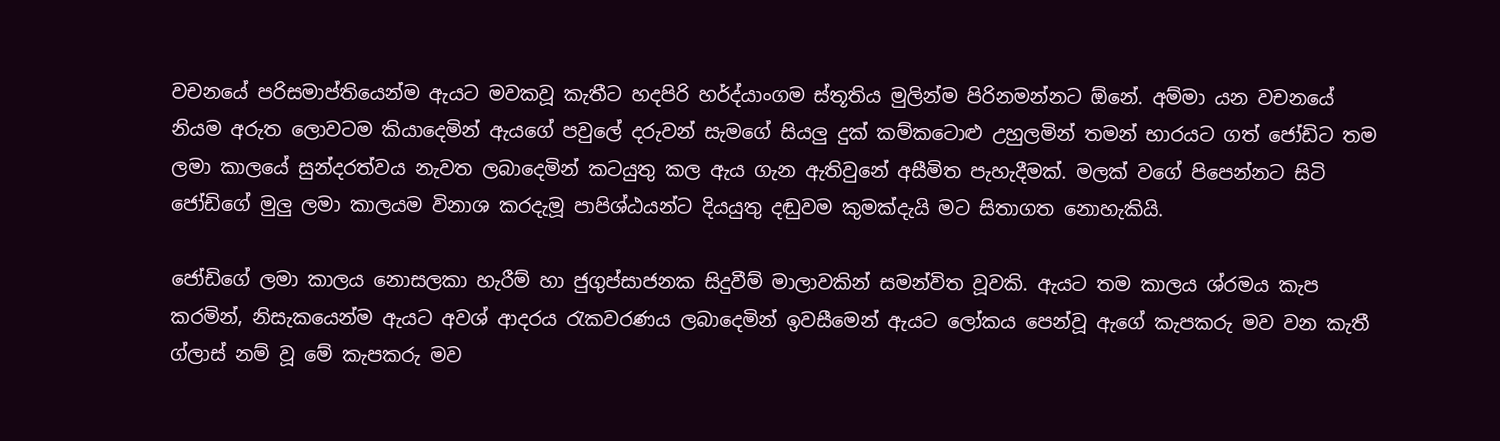වචනයේ පරිසමාප්තියෙන්ම ඇයට මවකවූ කැතීට හදපිරි හර්ද්යාංගම ස්තූතිය මුලින්ම පිරිනමන්නට ඕනේ. අම්මා යන වචනයේ නියම අරුත ලොවටම කියාදෙමින් ඇයගේ පවුලේ දරුවන් සැමගේ සියලු දුක් කම්කටොළු උහුලමින් තමන් භාරයට ගත් ජෝඩිට තම ලමා කාලයේ සුන්දරත්වය නැවත ලබාදෙමින් කටයුතු කල ඇය ගැන ඇතිවුනේ අසීමිත පැහැදීමක්. මලක් වගේ පිපෙන්නට සිටි ජෝඩිගේ මුලු ලමා කාලයම විනාශ කරදැමූ පාපිශ්ඨයන්ට දියයුතු දඬුවම කුමක්දැයි මට සිතාගත නොහැකියි.

ජෝඩිගේ ලමා කාලය නොසලකා හැරීම් හා ජුගුප්සාජනක සිදුවීම් මාලාවකින් සමන්විත වූවකි. ඇයට තම කාලය ශ්රමය කැප කරමින්, නිසැකයෙන්ම ඇයට අවශ් ආදරය රැකවරණය ලබාදෙමින් ඉවසීමෙන් ඇයට ලෝකය පෙන්වූ ඇගේ කැපකරු මව වන කැතී ග්ලාස් නම් වූ මේ කැපකරු මව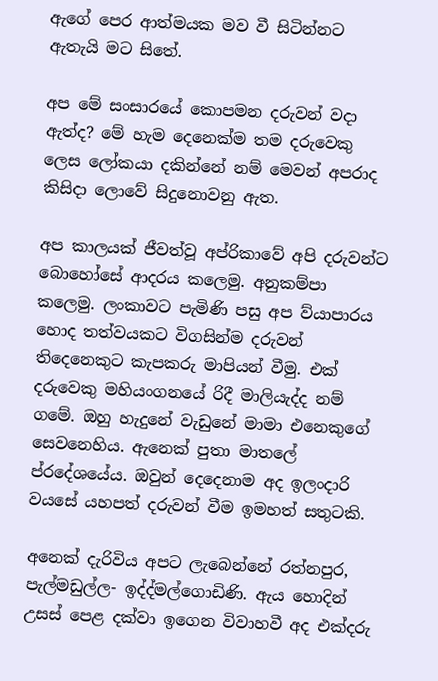ඇගේ පෙර ආත්මයක මව වී සිටින්නට ඇතැයි මට සිතේ.

අප මේ සංසාරයේ කොපමන දරුවන් වදා ඇත්ද? මේ හැම දෙනෙක්ම තම දරුවෙකු ලෙස ලෝකයා දකින්නේ නම් මෙවන් අපරාද කිසිදා ලොවේ සිදුනොවනු ඇත.

අප කාලයක් ජීවත්වූ අප්රිකාවේ අපි දරුවන්ට බොහෝසේ ආදරය කලෙමු. අනුකම්පා කලෙමු. ලංකාවට පැමිණි පසු අප ව්යාපාරය හොද තත්වයකට විගසින්ම දරුවන් තිදෙනෙකුට කැපකරු මාපියන් වීමු. එක් දරුවෙකු මහියංගනයේ රිදී මාලියැද්ද නම් ගමේ. ඔහු හැදුනේ වැඩුනේ මාමා එනෙකුගේ සෙවනෙහිය. ඇනෙක් පුතා මාතලේ ප්රදේශයේය. ඔවුන් දෙදෙනාම අද ඉලංදාරි වයසේ යහපත් දරුවන් වීම ඉමහත් සතුටකි.

අනෙක් දැරිවිය අපට ලැබෙන්නේ රත්නපුර, පැල්මඩුල්ල- ඉද්ද්මල්ගොඩිණි. ඇය හොදින් උසස් පෙළ දක්වා ඉගෙන විවාහවී අද එක්දරු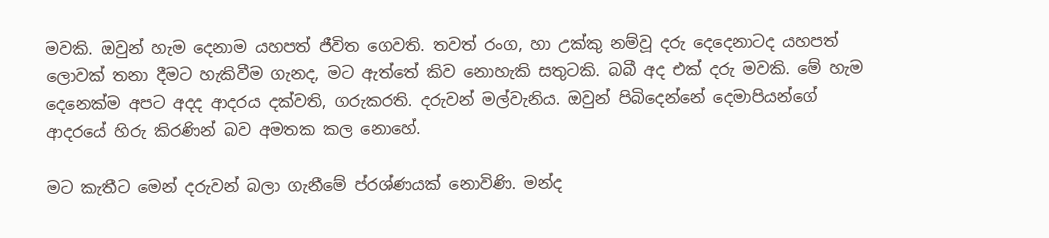මවකි. ඔවුන් හැම දෙනාම යහපත් ජීවිත ගෙවති. තවත් රංග, හා උක්කු නම්වූ දරු දෙදෙනාටද යහපත් ලොවක් තනා දීමට හැකිවීම ගැනද, මට ඇත්තේ කිව නොහැකි සතුටකි. බබී අද එක් දරු මවකි. මේ හැම දෙනෙක්ම අපට අදද ආදරය දක්වති, ගරුකරති. දරුවන් මල්වැනිය. ඔවුන් පිබිදෙන්නේ දෙමාපියන්ගේ ආදරයේ හිරු කිරණින් බව අමතක කල නොහේ.

මට කැතීට මෙන් දරුවන් බලා ගැනීමේ ප්රශ්ණයක් නොවිණි. මන්ද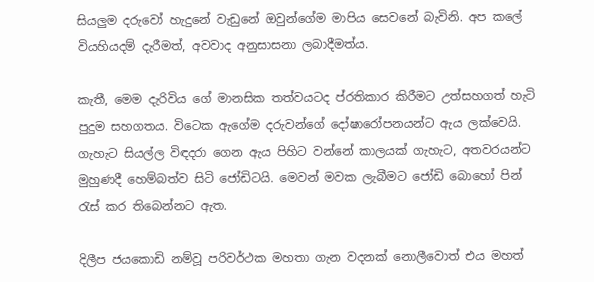සියලුම දරුවෝ හැදුනේ වැඩුනේ ඔවුන්ගේම මාපිය සෙවනේ බැවිනි. අප කලේ වියහියදම් දැරීමත්, අවවාද අනුසාසනා ලබාදීමත්ය.

කැතී, මෙම දැරිවිය ගේ මානසික තත්වයටද ප්රතිකාර කිරීමට උත්සහගත් හැටි පුදුම සහගතය. විටෙක ඇගේම දරුවන්ගේ දෝෂාරෝපනයන්ට ඇය ලක්වෙයි. ගැහැට සියල්ල විඳදරා ගෙන ඇය පිහිට වන්නේ කාලයක් ගැහැට, අතවරයන්ට මුහුණදී හෙම්බත්ව සිටි ජෝඩිටයි. මෙවන් මවක ලැබීමට ජෝඩි බොහෝ පින් රැස් කර තිබෙන්නට ඇත.

දිලීප ජයකොඩි නම්වූ පරිවර්ථක මහතා ගැන වදනක් නොලීවොත් එය මහත්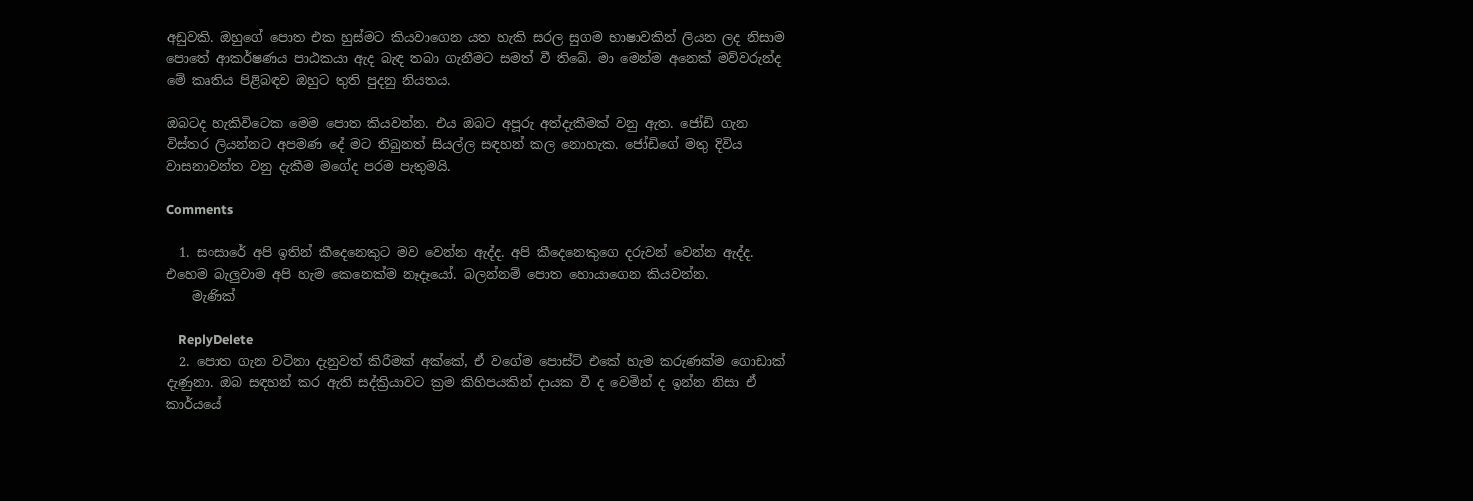අඩුවකි. ඔහුගේ පොත එක හුස්මට කියවාගෙන යත හැකි සරල සුගම භාෂාවකින් ලියන ලද නිසාම පොතේ ආකර්ෂණය පාඨකයා ඇද බැඳ තබා ගැනීමට සමත් වී තිබේ. මා මෙන්ම අනෙක් මව්වරුන්ද මේ කෘතිය පිළිබඳව ඔහුට තුති පුදනු නියතය.

ඔබටද හැකිවිටෙක මෙම පොත කියවන්න. එය ඔබට අපූරු අත්දැකීමක් වනු ඇත. ජෝඩි ගැන විස්තර ලියන්නට අපමණ දේ මට තිබුනත් සියල්ල සඳහන් කල නොහැක. ජෝඩිගේ මතු දිවිය වාසනාවන්ත වනු දැකීම මගේද පරම පැතුමයි.

Comments

  1. සංසාරේ අපි ඉතින් කීදෙනෙකුට මව වෙන්න ඇද්ද. අපි කීදෙනෙකුගෙ දරුවන් වෙන්න ඇද්ද. එහෙම බැලුවාම අපි හැම කෙනෙක්ම නෑදෑයෝ. බලන්නම් පොත හොයාගෙන කියවන්න.
    මැණික්

    ReplyDelete
  2. පොත ගැන වටිනා දැනුවත් කිරීමක් අක්කේ, ඒ වගේම පොස්ට් එකේ හැම කරුණක්ම ගොඩාක් දැණුනා. ඔබ සඳහන් කර ඇති සද්ක්‍රියාවට ක්‍රම කිහිපයකින් දායක වී ද වෙමින් ද ඉන්න නිසා ඒ කාර්යයේ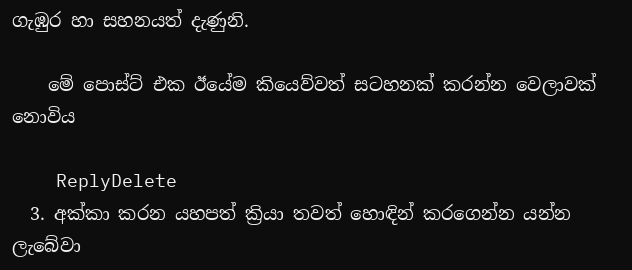ගැඹුර හා සහනයත් දැණුනි.

    මේ පොස්ට් එක ඊයේම කියෙව්වත් සටහනක් කරන්න වෙලාවක් නොවිය

    ReplyDelete
  3. අක්කා කරන යහපත් ක්‍රියා තවත් හොඳින් කරගෙන්න යන්න ලැබේවා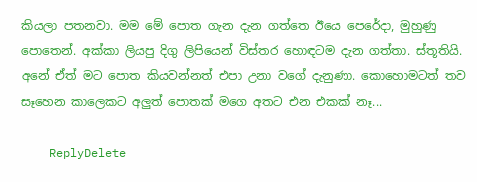කියලා පතනවා. මම මේ පොත ගැන දැන ගත්තෙ ඊයෙ පෙරේදා, මුහුණු පොතෙන්. අක්කා ලියපු දිගු ලිපියෙන් විස්තර හොඳටම දැන ගත්තා. ස්තූතියි. අනේ ඒත් මට පොත කියවන්නත් එපා උනා වගේ දැනුණා. කොහොමටත් තව සෑහෙන කාලෙකට අලුත් පොතක් මගෙ අතට එන එකක් නෑ...

    ReplyDelete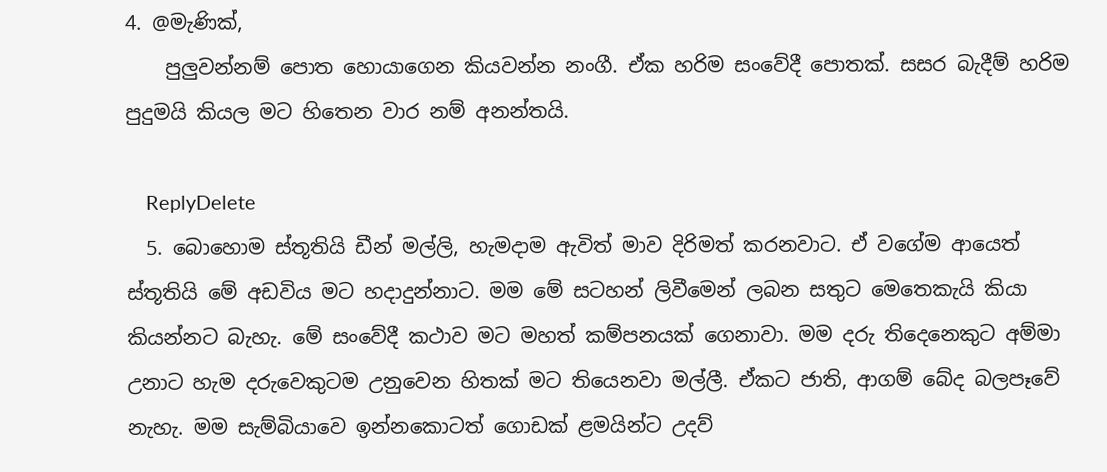4. @මැණික්,
    පුලුවන්නම් පොත හොයාගෙන කියවන්න නංගී. ඒක හරිම සංවේදී පොතක්. සසර බැදීම් හරිම පුදුමයි කියල මට හිතෙන වාර නම් අනන්තයි.

    ReplyDelete
  5. බොහොම ස්තූතියි ඩීන් මල්ලි, හැමදාම ඇවිත් මාව දිරිමත් කරනවාට. ඒ වගේම ආයෙත් ස්තූතියි මේ අඩවිය මට හදාදුන්නාට. මම මේ සටහන් ලිවීමෙන් ලබන සතුට මෙතෙකැයි කියා කියන්නට බැහැ. මේ සංවේදී කථාව මට මහත් කම්පනයක් ගෙනාවා. මම දරු තිදෙනෙකුට අම්මා උනාට හැම දරුවෙකුටම උනුවෙන හිතක් මට තියෙනවා මල්ලී. ඒකට ජාති, ආගම් බේද බලපෑවේ නැහැ. මම සැම්බියාවෙ ඉන්නකොටත් ගොඩක් ළමයින්ට උදව්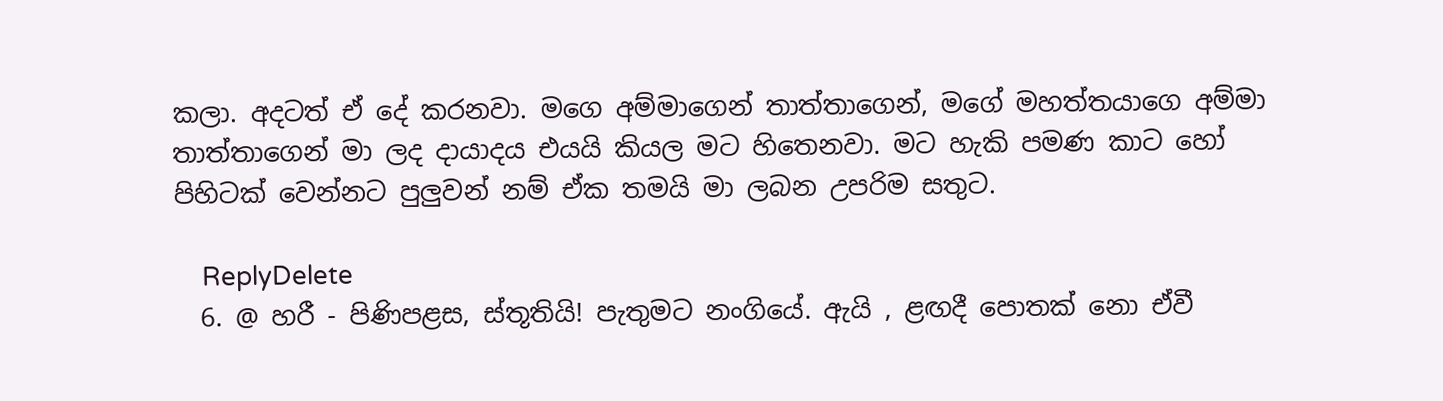කලා. අදටත් ඒ දේ කරනවා. මගෙ අම්මාගෙන් තාත්තාගෙන්, මගේ මහත්තයාගෙ අම්මා තාත්තාගෙන් මා ලද දායාදය එයයි කියල මට හිතෙනවා. මට හැකි පමණ කාට හෝ පිහිටක් වෙන්නට පුලුවන් නම් ඒක තමයි මා ලබන උපරිම සතුට.

    ReplyDelete
  6. @ හරී - පිණිපළස, ස්තූතියි! පැතුමට නංගියේ. ඇයි , ළඟදී පොතක් නො ඒවී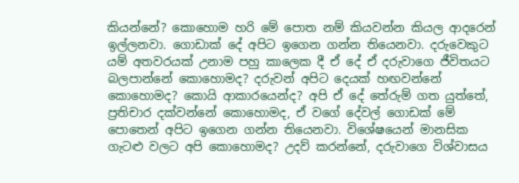කියන්නේ? කොහොම හරි මේ පොත නම් කියවන්න කියල ආදරෙන් ඉල්ලනවා. ගොඩාක් දේ අපිට ඉගෙන ගන්න තියෙනවා. දරුවෙකුට යම් අතවරයක් උනාම පහු කාලෙක දී ඒ දේ ඒ දරුවාගෙ ජීවිතයට බලපාන්නේ කොහොමද? දරුවන් අපිට දෙයක් හඟවන්නේ කොහොමද? කොයි ආකාරයෙන්ද? අපි ඒ දේ තේරුම් ගත යුත්තේ, ප්‍රතිචාර දක්වන්නේ කොහොමද, ඒ වගේ දේවල් ගොඩක් මේ පොතෙන් අපිට ඉගෙන ගන්න තියෙනවා. විශේෂයෙන් මානසික ගැටළු වලට අපි කොහොමද? උදව් කරන්නේ, දරුවාගෙ විශ්වාසය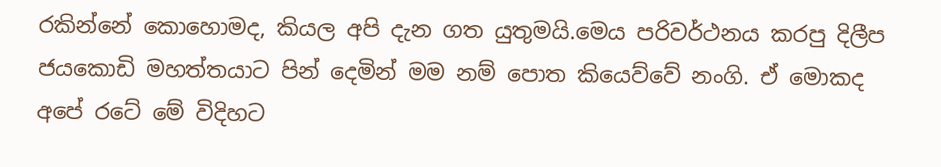රකින්නේ කොහොමද, කියල අපි දැන ගත යුතුමයි.මෙය පරිවර්ථනය කරපු දිලීප ජයකොඩි මහත්තයාට පින් දෙමින් මම නම් පොත කියෙව්වේ නංගි. ඒ මොකද අපේ රටේ මේ විදිහට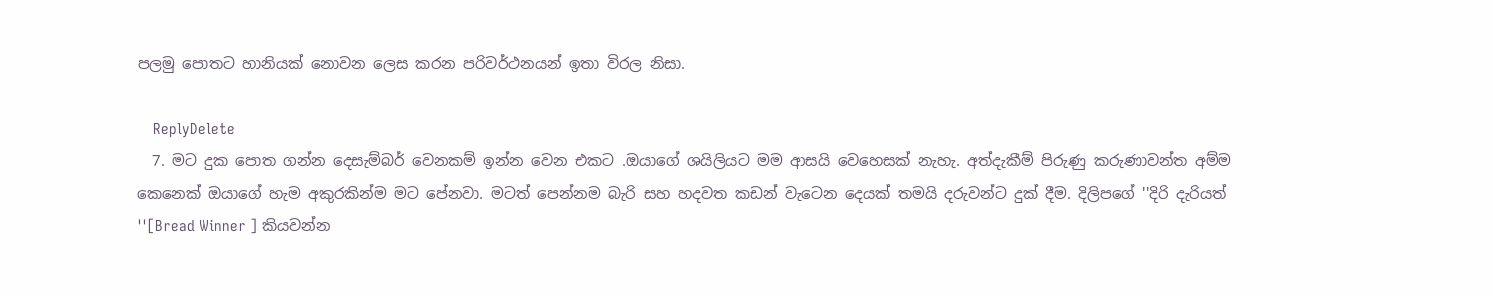පලමු පොතට හානියක් නොවන ලෙස කරන පරිවර්ථනයන් ඉතා විරල නිසා.

    ReplyDelete
  7. මට දුක පොත ගන්න දෙසැම්බර් වෙනකම් ඉන්න වෙන එකට .ඔයාගේ ශයිලියට මම ආසයි වෙහෙසක් නැහැ. අත්දැකීම් පිරුණු කරුණාවන්ත අම්ම කෙනෙක් ඔයාගේ හැම අකුරකින්ම මට පේනවා. මටත් පෙන්නම බැරි සහ හදවත කඩන් වැටෙන දෙයක් තමයි දරුවන්ට දුක් දීම. දිලිපගේ ''දිරි දැරියත් ''[Bread Winner ] කියවන්න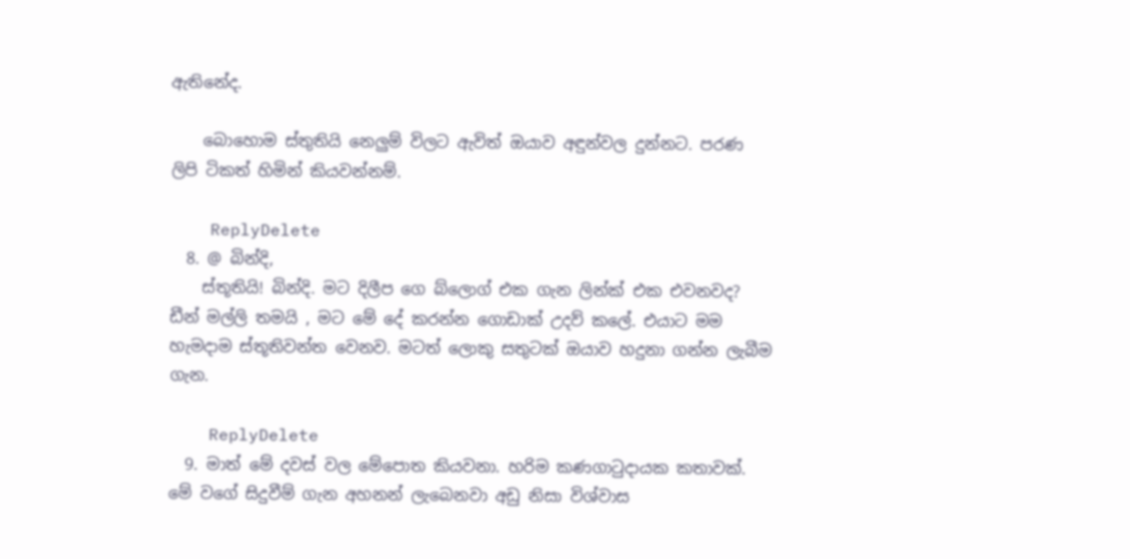ඇතිනේද.

    බොහොම ස්තුතියි නෙලුම් විලට ඇවිත් ඔයාව අඳුන්වල දුන්නට. පරණ ලිපි ටිකත් හිමින් කියවන්නම්.

    ReplyDelete
  8. @ බින්දි,
    ස්තූතියි! බින්දි. මට දිලීප ගෙ බ්ලොග් එක ගැන ලින්ක් එක එවනවද? ඩීන් මල්ලි තමයි , මට මේ දේ කරන්න ගොඩාක් උදව් කලේ. එයාට මම හැමදාම ස්තූතිවන්ත වෙනව. මටත් ලොකු සතුටක් ඔයාව හදුනා ගන්න ලැබීම ගැන.

    ReplyDelete
  9. මාත් මේ දවස් වල මේපොත කියවනා. හරිම කණගාටුදායක කතාවක්. මේ වගේ සිදුවීම් ගැන අහනන් ලැබෙනවා අඩු නිසා විශ්වාස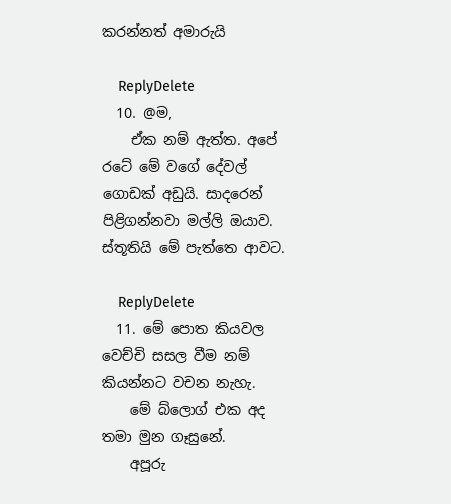කරන්නත් අමාරුයි

    ReplyDelete
  10. @ම,
    ඒක නම් ඇත්ත. අපේ රටේ මේ වගේ දේවල් ගොඩක් අඩුයි. සාදරෙන් පිළිගන්නවා මල්ලි ඔයාව. ස්තූතියි මේ පැත්තෙ ආවට.

    ReplyDelete
  11. මේ පොත කියවල වෙච්චි සසල වීම නම් කියන්නට වචන නැහැ.
    මේ බ්ලොග් එක අද තමා මුන ගෑසුනේ.
    අපූරු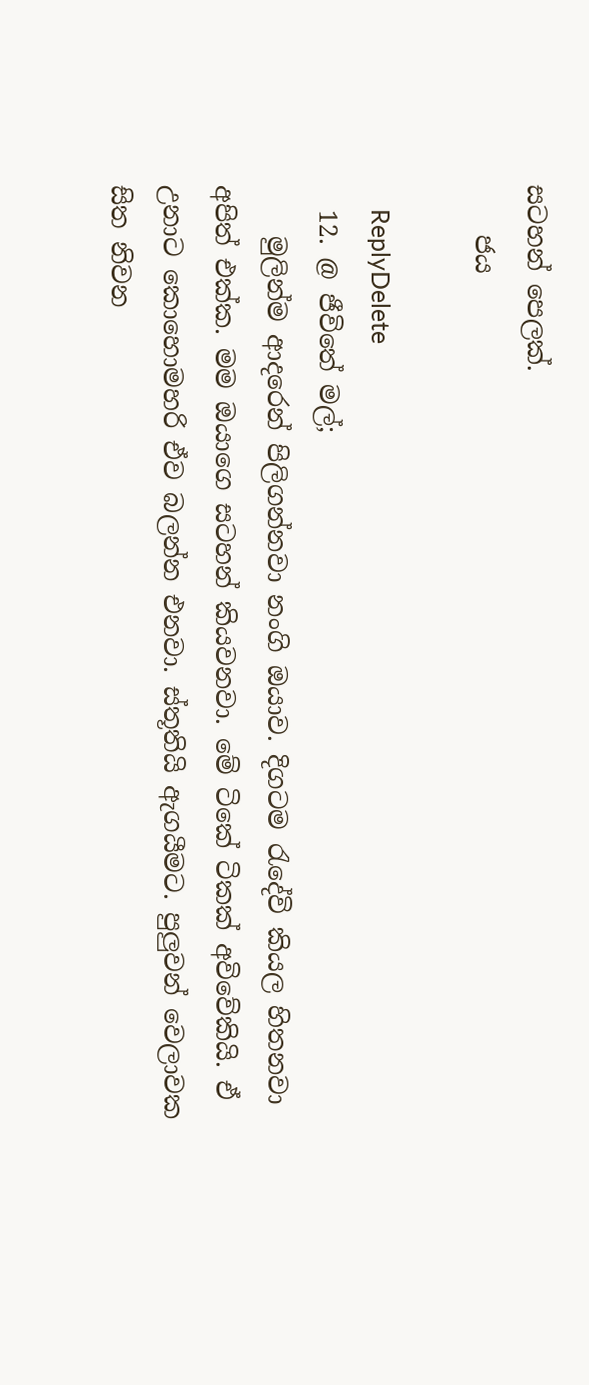සටහන් පෙලක්.
    ජය

    ReplyDelete
  12. @ ජීවිතේ මල්;
    මුලින්ම ආදරෙන් පිලිගන්නවා නංගි ඔයාව. දිගටම රැදේවි කියල හිතනවා අපිත් එක්ක. මම ඔයාගෙ සටහන් කියවනවා. මේ ටිකේ ටිකක් අවිවේකියි. ඒ උනාට කොහොමහරි ඒව බලන්න එනවා. ස්තූතියි ඇගයීමට. පුලුවන් වෙලාවක සිත නිවන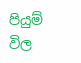පියුම් විල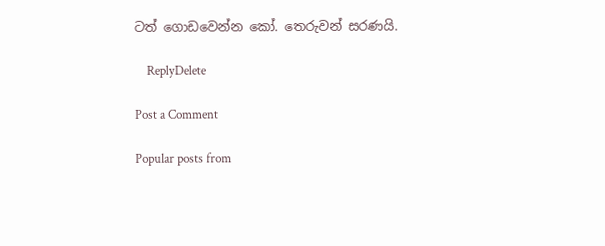ටත් ගොඩවෙන්න කෝ. තෙරුවන් සරණයි.

    ReplyDelete

Post a Comment

Popular posts from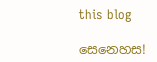this blog

සෙනෙහස!